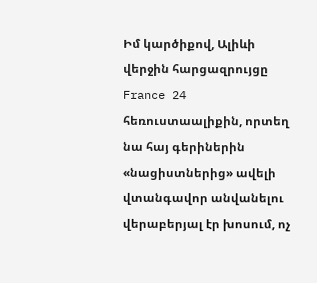Իմ կարծիքով, Ալիևի վերջին հարցազրույցը France 24 հեռուստաալիքին, որտեղ նա հայ գերիներին «նացիստներից» ավելի վտանգավոր անվանելու վերաբերյալ էր խոսում, ոչ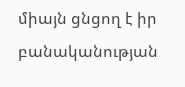միայն ցնցող է իր բանականության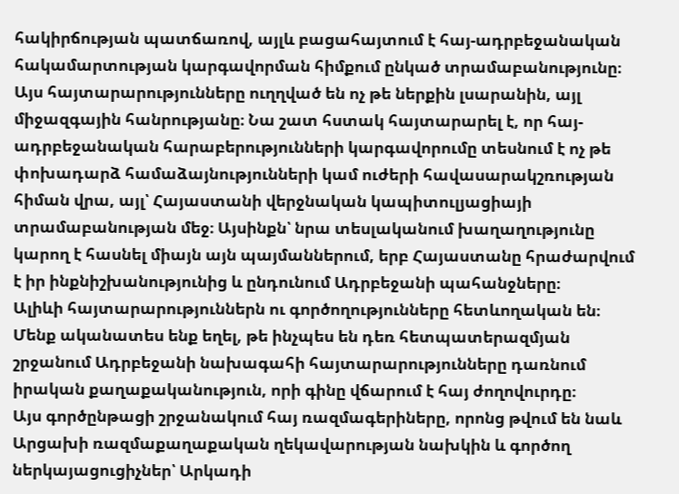հակիրճության պատճառով, այլև բացահայտում է հայ-ադրբեջանական հակամարտության կարգավորման հիմքում ընկած տրամաբանությունը։
Այս հայտարարությունները ուղղված են ոչ թե ներքին լսարանին, այլ միջազգային հանրությանը։ Նա շատ հստակ հայտարարել է, որ հայ-ադրբեջանական հարաբերությունների կարգավորումը տեսնում է ոչ թե փոխադարձ համաձայնությունների կամ ուժերի հավասարակշռության հիման վրա, այլ՝ Հայաստանի վերջնական կապիտուլյացիայի տրամաբանության մեջ։ Այսինքն՝ նրա տեսլականում խաղաղությունը կարող է հասնել միայն այն պայմաններում, երբ Հայաստանը հրաժարվում է իր ինքնիշխանությունից և ընդունում Ադրբեջանի պահանջները։
Ալիևի հայտարարություններն ու գործողությունները հետևողական են։ Մենք ականատես ենք եղել, թե ինչպես են դեռ հետպատերազմյան շրջանում Ադրբեջանի նախագահի հայտարարությունները դառնում իրական քաղաքականություն, որի գինը վճարում է հայ ժողովուրդը։
Այս գործընթացի շրջանակում հայ ռազմագերիները, որոնց թվում են նաև Արցախի ռազմաքաղաքական ղեկավարության նախկին և գործող ներկայացուցիչներ՝ Արկադի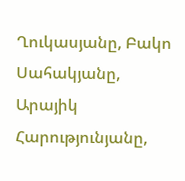Ղուկասյանը, Բակո Սահակյանը, Արայիկ Հարությունյանը,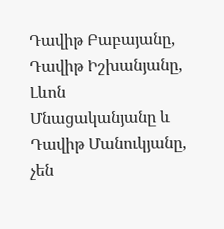Դավիթ Բաբայանը, Դավիթ Իշխանյանը, Լևոն Մնացականյանը և Դավիթ Մանուկյանը, չեն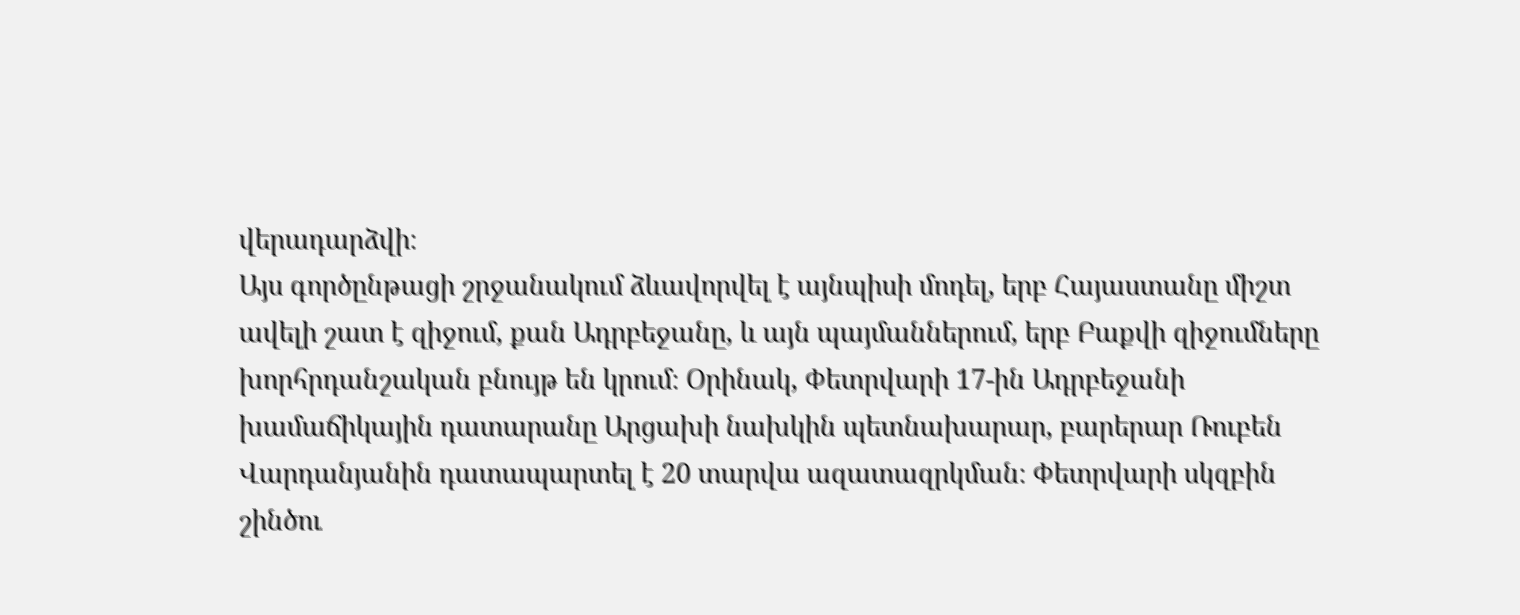վերադարձվի։
Այս գործընթացի շրջանակում ձևավորվել է այնպիսի մոդել, երբ Հայաստանը միշտ ավելի շատ է զիջում, քան Ադրբեջանը, և այն պայմաններում, երբ Բաքվի զիջումները խորհրդանշական բնույթ են կրում։ Օրինակ, Փետրվարի 17-ին Ադրբեջանի խամաճիկային դատարանը Արցախի նախկին պետնախարար, բարերար Ռուբեն Վարդանյանին դատապարտել է 20 տարվա ազատազրկման։ Փետրվարի սկզբին շինծու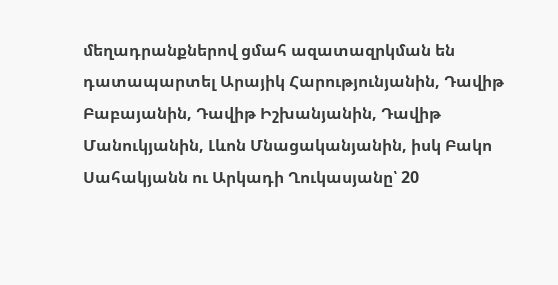մեղադրանքներով ցմահ ազատազրկման են դատապարտել Արայիկ Հարությունյանին, Դավիթ Բաբայանին, Դավիթ Իշխանյանին, Դավիթ Մանուկյանին, Լևոն Մնացականյանին, իսկ Բակո Սահակյանն ու Արկադի Ղուկասյանը՝ 20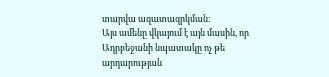տարվա ազատազրկման։
Այս ամենը վկայում է այն մասին, որ Ադրբեջանի նպատակը ոչ թե արդարության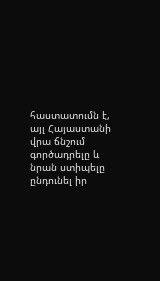հաստատումն է, այլ Հայաստանի վրա ճնշում գործադրելը և նրան ստիպելը ընդունել իր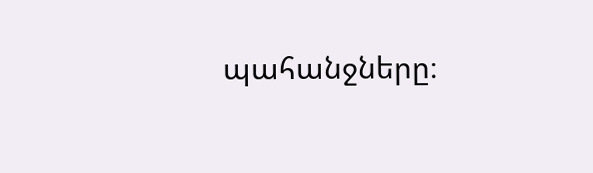պահանջները։